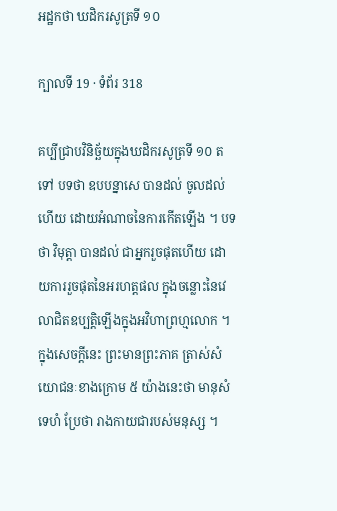អដ្ឋកថា ឃដិករសូត្រទី ១០

ក្បាលទី 19 · ទំព័រ 318

គប្បីជ្រាបវិនិច្ឆ័យក្នុងឃដិករសូត្រទី ១០ តទៅ បទថា ឧបបន្នាសេ បានដល់ ចូលដល់ហើយ ដោយអំណាចនៃការកើតឡើង ។ បទថា វិមុត្តា បានដល់ ជាអ្នករួចផុតហើយ ដោយការរួចផុតនៃអរហត្តផល ក្នុងចន្លោះនៃវេលាជិតឧប្បត្តិឡើងក្នុងអវិហាព្រហ្មលោក ។ ក្នុងសេចក្តីនេះ ព្រះមានព្រះភាគ ត្រាស់សំយោជនៈខាងក្រោម ៥ យ៉ាងនេះថា មានុសំ ទេហំ ប្រែថា រាងកាយជារបស់មនុស្ស ។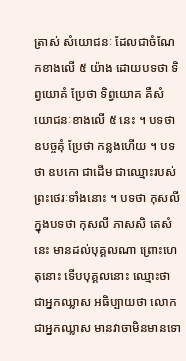ត្រាស់ សំយោជនៈ ដែលជាចំណែកខាងលើ ៥ យ៉ាង ដោយបទថា ទិព្វយោគំ ប្រែថា ទិព្វយោគ គឺសំយោជនៈខាងលើ ៥ នេះ ។ បទថា ឧបច្ចគុំ ប្រែថា កន្លងហើយ ។ បទថា ឧបកោ ជាដើម ជាឈ្មោះរបស់ព្រះថេរៈទាំងនោះ ។ បទថា កុសលី ក្នុងបទថា កុសលី ភាសសិ តេសំ នេះ មានដល់បុគ្គលណា ព្រោះហេតុនោះ ទើបបុគ្គលនោះ ឈ្មោះថា ជាអ្នកឈ្លាស អធិប្បាយថា លោកជាអ្នកឈ្លាស មានវាចាមិនមានទោ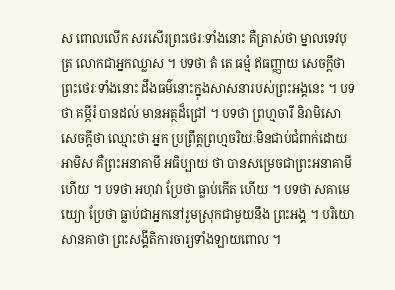ស ពោលលើក សរសើរព្រះថេរៈទាំងនោះ គឺត្រាស់ថា ម្នាលទេវបុត្រ លោកជាអ្នកឈ្លាស ។ បទថា តំ តេ ធម្មំ ឥធញ្ញាយ សេចក្តីថា ព្រះថេរៈទាំងនោះ ដឹងធម៌នោះក្នុងសាសនារបស់ព្រះអង្គនេះ ។ បទថា គម្ភីរំ បានដល់ មានអត្ថដ៏ជ្រៅ ។ បទថា ព្រហ្មចារី និរាមិសោ សេចក្តីថា ឈ្មោះថា អ្នក ប្រព្រឹត្តព្រហ្មចរិយៈមិនជាប់ជំពាក់ដោយអាមិស គឺព្រះអនាគាមី អធិប្បាយ ថា បានសម្រេចជាព្រះអនាគាមីហើយ ។ បទថា អហុវា ប្រែថា ធ្លាប់កើត ហើយ ។ បទថា សគាមេយ្យោ ប្រែថា ធ្លាប់ជាអ្នកនៅរួមស្រុកជាមួយនឹង ព្រះអង្គ ។ បរិយោសានគាថា ព្រះសង្គីតិការចារ្យទាំងឡាយពោល ។